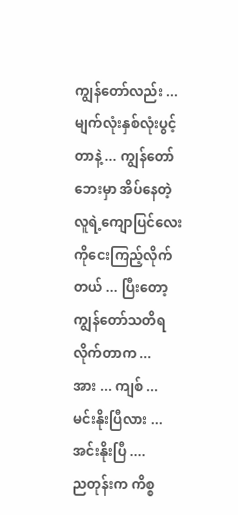ကျွန်တော်လည်း ... မျက်လုံးနှစ်လုံးပွင့်တာနဲ့ ... ကျွန်တော်ဘေးမှာ အိပ်နေတဲ့လူရဲ့ကျောပြင်လေးကိုငေးကြည့်လိုက်တယ် ... ပြီးတော့ ကျွန်တော်သတိရလိုက်တာက ...
အား ... ကျစ် ...
မင်းနိုးပြီလား ...
အင်းနိုးပြီ ....
ညတုန်းက ကိစ္စ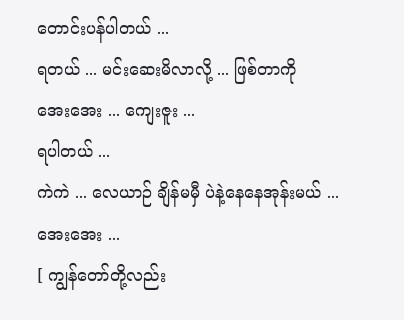တောင်းပန်ပါတယ် ...
ရတယ် ... မင်းဆေးမိလာလို့ ... ဖြစ်တာကို
အေးအေး ... ကျေးဇူး ...
ရပါတယ် ...
ကဲကဲ ... လေယာဉ် ချိန်မမှီ ပဲနဲ့နေနေအုန်းမယ် ...
အေးအေး ...
[ ကျွန်တော်တို့လည်း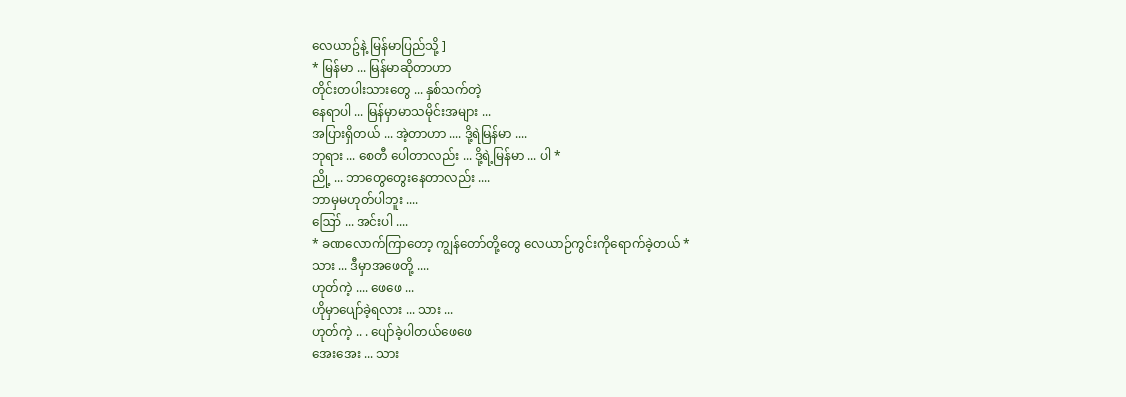လေယာဥ်နဲ့ မြန်မာပြည်သို့ ]
* မြန်မာ ... မြန်မာဆိုတာဟာ
တိုင်းတပါးသားတွေ ... နှစ်သက်တဲ့
နေရာပါ ... မြန်မှာမာသမိုင်းအများ ...
အပြားရှိတယ် ... အဲ့တာဟာ .... ဒို့ရဲမြန်မာ ....
ဘုရား ... စေတီ ပေါတာလည်း ... ဒို့ရဲ့မြန်မာ ... ပါ *
ညို့ ... ဘာတွေတွေးနေတာလည်း ....
ဘာမှမဟုတ်ပါဘူး ....
ဪ ... အင်းပါ ....
* ခဏလောက်ကြာတော့ ကျွန်တော်တို့တွေ လေယာဉ်ကွင်းကိုရောက်ခဲ့တယ် *
သား ... ဒီမှာအဖေတို့ ....
ဟုတ်ကဲ့ .... ဖေဖေ ...
ဟိုမှာပျော်ခဲ့ရလား ... သား ...
ဟုတ်ကဲ့ .. . ပျော်ခဲ့ပါတယ်ဖေဖေ
အေးအေး ... သား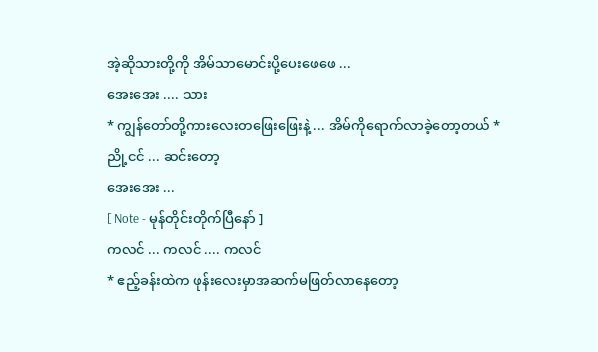အဲ့ဆိုသားတို့ကို အိမ်သာမောင်းပို့ပေးဖေဖေ ...
အေးအေး .... သား
* ကျွန်တော်တို့ကားလေးတဖြေးဖြေးနဲ့ ... အိမ်ကိုရောက်လာခဲ့တော့တယ် *
ညို့ငင် ... ဆင်းတော့
အေးအေး ...
[ Note - မုန်တိုင်းတိုက်ပြီနော် ]
ကလင် ... ကလင် .... ကလင်
* ဧည့်ခန်းထဲက ဖုန်းလေးမှာအဆက်မဖြတ်လာနေတော့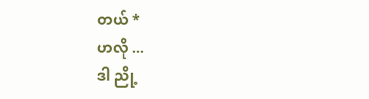တယ် *
ဟလို ...
ဒါ ညို့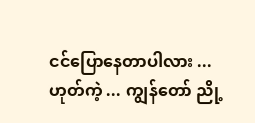ငင်ပြောနေတာပါလား ...
ဟုတ်ကဲ့ ... ကျွန်တော် ညို့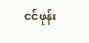ငင်ဖုန်း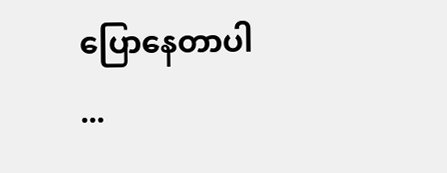ပြောနေတာပါ ...